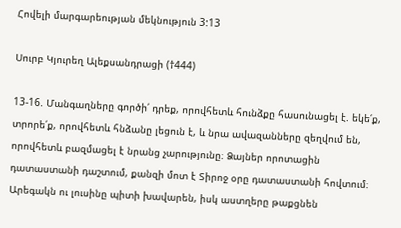Հովելի մարգարեության մեկնություն 3:13

Սուրբ Կյուրեղ Ալեքսանդրացի (†444)

13-16. Մանգաղները գործի՛ դրեք, որովհետև հունձքը հասունացել է. եկե՛ք, տրորե՛ք, որովհետև հնձանը լեցուն է, և նրա ավազանները զեղվում են, որովհետև բազմացել է նրանց չարությունը։ Ձայներ որոտացին դատաստանի դաշտում, քանզի մոտ է Տիրոջ օրը դատաստանի հովտում։ Արեգակն ու լուսինը պիտի խավարեն, իսկ աստղերը թաքցնեն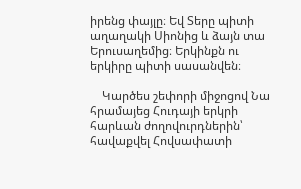իրենց փայլը։ Եվ Տերը պիտի աղաղակի Սիոնից և ձայն տա Երուսաղեմից։ Երկինքն ու երկիրը պիտի սասանվեն։

    Կարծես շեփորի միջոցով Նա հրամայեց Հուդայի երկրի հարևան ժողովուրդներին՝ հավաքվել Հովսափատի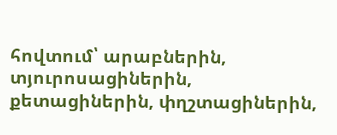հովտում՝ արաբներին, տյուրոսացիներին, քետացիներին, փղշտացիներին,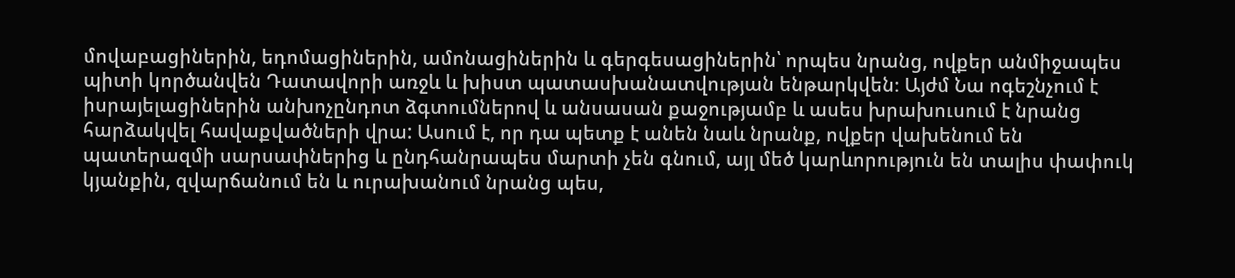մովաբացիներին, եդոմացիներին, ամոնացիներին և գերգեսացիներին՝ որպես նրանց, ովքեր անմիջապես պիտի կործանվեն Դատավորի առջև և խիստ պատասխանատվության ենթարկվեն։ Այժմ Նա ոգեշնչում է իսրայելացիներին անխոչընդոտ ձգտումներով և անսասան քաջությամբ և ասես խրախուսում է նրանց հարձակվել հավաքվածների վրա: Ասում է, որ դա պետք է անեն նաև նրանք, ովքեր վախենում են պատերազմի սարսափներից և ընդհանրապես մարտի չեն գնում, այլ մեծ կարևորություն են տալիս փափուկ կյանքին, զվարճանում են և ուրախանում նրանց պես,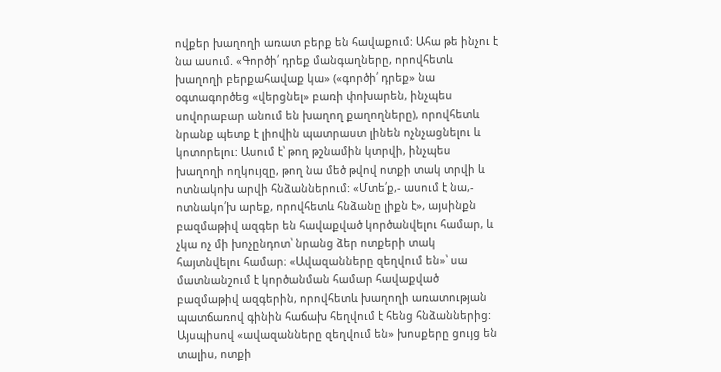ովքեր խաղողի առատ բերք են հավաքում: Ահա թե ինչու է նա ասում. «Գործի՛ դրեք մանգաղները, որովհետև խաղողի բերքահավաք կա» («գործի՛ դրեք» նա օգտագործեց «վերցնել» բառի փոխարեն, ինչպես սովորաբար անում են խաղող քաղողները), որովհետև նրանք պետք է լիովին պատրաստ լինեն ոչնչացնելու և կոտորելու: Ասում է՝ թող թշնամին կտրվի, ինչպես խաղողի ողկույզը, թող նա մեծ թվով ոտքի տակ տրվի և ոտնակոխ արվի հնձաններում: «Մտե՛ք,- ասում է նա,- ոտնակո՛խ արեք, որովհետև հնձանը լիքն է», այսինքն բազմաթիվ ազգեր են հավաքված կործանվելու համար, և չկա ոչ մի խոչընդոտ՝ նրանց ձեր ոտքերի տակ հայտնվելու համար։ «Ավազանները զեղվում են»՝ սա մատնանշում է կործանման համար հավաքված բազմաթիվ ազգերին, որովհետև խաղողի առատության պատճառով գինին հաճախ հեղվում է հենց հնձաններից: Այսպիսով «ավազանները զեղվում են» խոսքերը ցույց են տալիս, ոտքի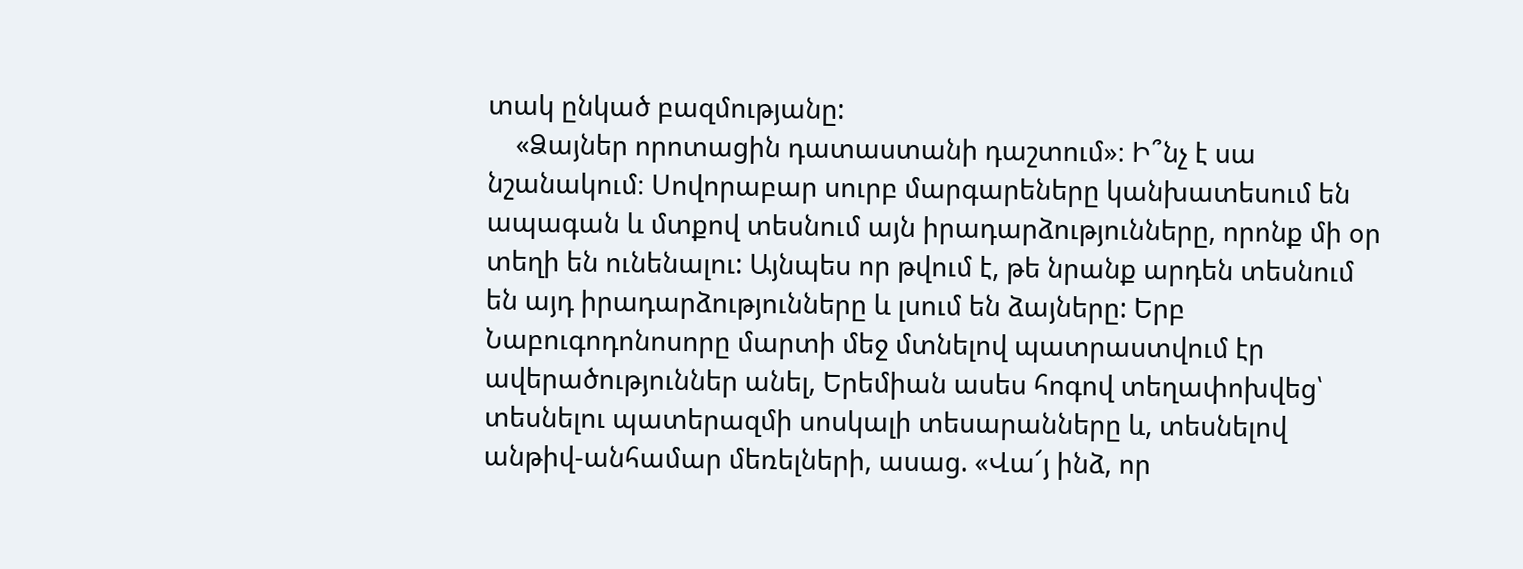տակ ընկած բազմությանը:
    «Ձայներ որոտացին դատաստանի դաշտում»։ Ի՞նչ է սա նշանակում։ Սովորաբար սուրբ մարգարեները կանխատեսում են ապագան և մտքով տեսնում այն իրադարձությունները, որոնք մի օր տեղի են ունենալու: Այնպես որ թվում է, թե նրանք արդեն տեսնում են այդ իրադարձությունները և լսում են ձայները: Երբ Նաբուգոդոնոսորը մարտի մեջ մտնելով պատրաստվում էր ավերածություններ անել, Երեմիան ասես հոգով տեղափոխվեց՝ տեսնելու պատերազմի սոսկալի տեսարանները և, տեսնելով անթիվ-անհամար մեռելների, ասաց. «Վա՜յ ինձ, որ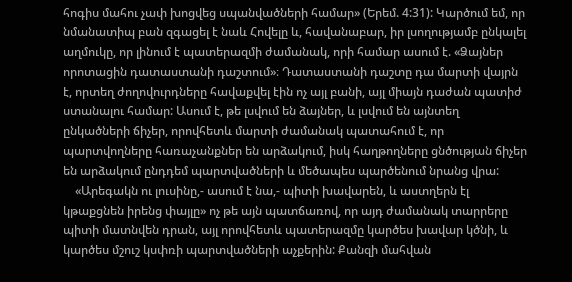հոգիս մահու չափ խոցվեց սպանվածների համար» (Երեմ. 4:31): Կարծում եմ, որ նմանատիպ բան զգացել է նաև Հովելը և, հավանաբար, իր լսողությամբ ընկալել աղմուկը, որ լինում է պատերազմի ժամանակ, որի համար ասում է. «Ձայներ որոտացին դատաստանի դաշտում»։ Դատաստանի դաշտը դա մարտի վայրն է, որտեղ ժողովուրդները հավաքվել էին ոչ այլ բանի, այլ միայն դաժան պատիժ ստանալու համար: Ասում է, թե լսվում են ձայներ, և լսվում են այնտեղ ընկածների ճիչեր, որովհետև մարտի ժամանակ պատահում է, որ պարտվողները հառաչանքներ են արձակում, իսկ հաղթողները ցնծության ճիչեր են արձակում ընդդեմ պարտվածների և մեծապես պարծենում նրանց վրա:
    «Արեգակն ու լուսինը,- ասում է նա,- պիտի խավարեն, և աստղերն էլ կթաքցնեն իրենց փայլը» ոչ թե այն պատճառով, որ այդ ժամանակ տարրերը պիտի մատնվեն դրան, այլ որովհետև պատերազմը կարծես խավար կծնի, և կարծես մշուշ կսփռի պարտվածների աչքերին: Քանզի մահվան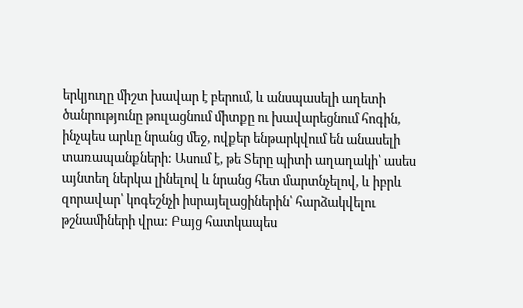երկյուղը միշտ խավար է բերում, և անսպասելի աղետի ծանրությունը թուլացնում միտքը ու խավարեցնում հոգին, ինչպես արևը նրանց մեջ, ովքեր ենթարկվում են անասելի տառապանքների: Ասում է, թե Տերը պիտի աղաղակի՝ ասես այնտեղ ներկա լինելով և նրանց հետ մարտնչելով, և իբրև զորավար՝ կոգեշնչի իսրայելացիներին՝ հարձակվելու թշնամիների վրա: Բայց հատկապես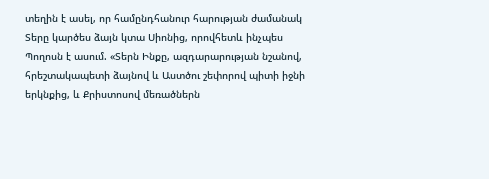տեղին է ասել, որ համընդհանուր հարության ժամանակ Տերը կարծես ձայն կտա Սիոնից, որովհետև ինչպես Պողոսն է ասում. «Տերն Ինքը, ազդարարության նշանով, հրեշտակապետի ձայնով և Աստծու շեփորով պիտի իջնի երկնքից, և Քրիստոսով մեռածներն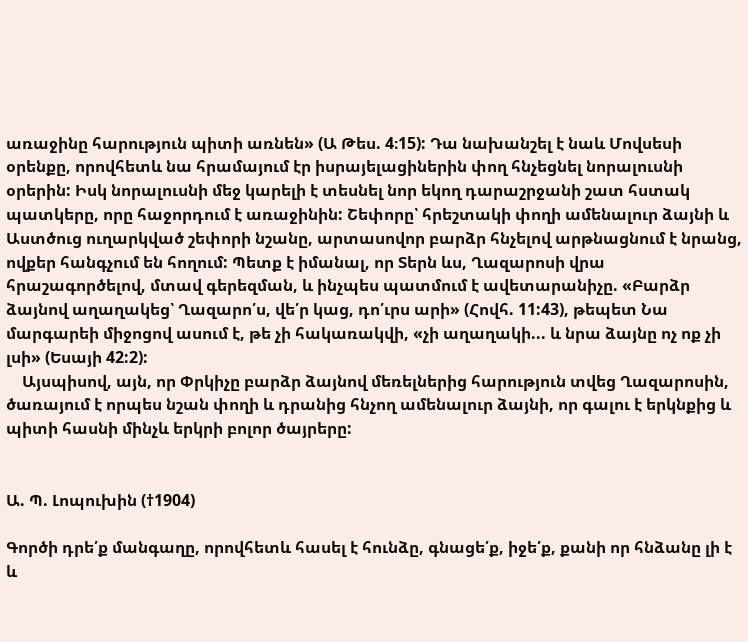առաջինը հարություն պիտի առնեն» (Ա Թես. 4։15): Դա նախանշել է նաև Մովսեսի օրենքը, որովհետև նա հրամայում էր իսրայելացիներին փող հնչեցնել նորալուսնի օրերին: Իսկ նորալուսնի մեջ կարելի է տեսնել նոր եկող դարաշրջանի շատ հստակ պատկերը, որը հաջորդում է առաջինին: Շեփորը՝ հրեշտակի փողի ամենալուր ձայնի և Աստծուց ուղարկված շեփորի նշանը, արտասովոր բարձր հնչելով արթնացնում է նրանց, ովքեր հանգչում են հողում: Պետք է իմանալ, որ Տերն ևս, Ղազարոսի վրա հրաշագործելով, մտավ գերեզման, և ինչպես պատմում է ավետարանիչը. «Բարձր ձայնով աղաղակեց՝ Ղազարո՛ս, վե՛ր կաց, դո՛ւրս արի» (Հովհ. 11:43), թեպետ Նա մարգարեի միջոցով ասում է, թե չի հակառակվի, «չի աղաղակի... և նրա ձայնը ոչ ոք չի լսի» (Եսայի 42:2):
    Այսպիսով, այն, որ Փրկիչը բարձր ձայնով մեռելներից հարություն տվեց Ղազարոսին, ծառայում է որպես նշան փողի և դրանից հնչող ամենալուր ձայնի, որ գալու է երկնքից և պիտի հասնի մինչև երկրի բոլոր ծայրերը:


Ա. Պ. Լոպուխին (†1904)

Գործի դրե՛ք մանգաղը, որովհետև հասել է հունձը, գնացե՛ք, իջե՛ք, քանի որ հնձանը լի է և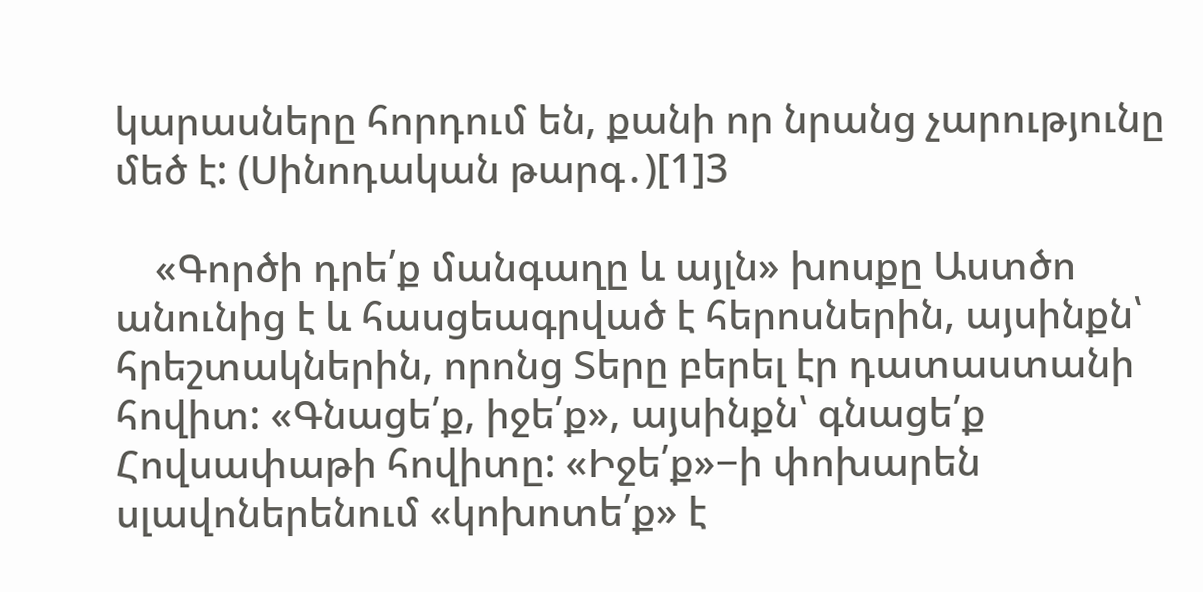կարասները հորդում են, քանի որ նրանց չարությունը մեծ է: (Սինոդական թարգ․)[1]3

    «Գործի դրե՛ք մանգաղը և այլն» խոսքը Աստծո անունից է և հասցեագրված է հերոսներին, այսինքն՝ հրեշտակներին, որոնց Տերը բերել էր դատաստանի հովիտ: «Գնացե՛ք, իջե՛ք», այսինքն՝ գնացե՛ք Հովսափաթի հովիտը: «Իջե՛ք»−ի փոխարեն սլավոներենում «կոխոտե՛ք» է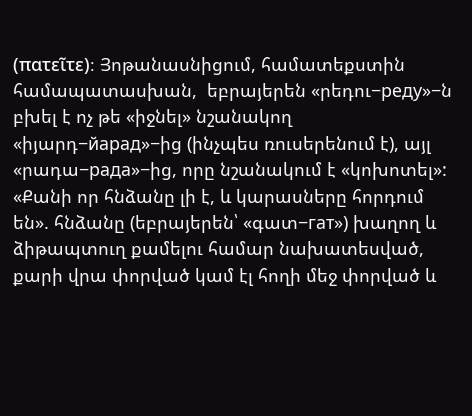(πατεῖτε)։ Յոթանասնիցում, համատեքստին համապատասխան,  եբրայերեն «րեդու−реду»−ն բխել է ոչ թե «իջնել» նշանակող «իյարդ−йарад»−ից (ինչպես ռուսերենում է), այլ «րադա−рада»−ից, որը նշանակում է «կոխոտել»: «Քանի որ հնձանը լի է, և կարասները հորդում են». հնձանը (եբրայերեն՝ «գատ−гат») խաղող և ձիթապտուղ քամելու համար նախատեսված, քարի վրա փորված կամ էլ հողի մեջ փորված և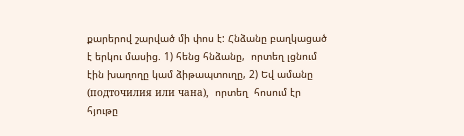քարերով շարված մի փոս է: Հնձանը բաղկացած է երկու մասից. 1) հենց հնձանը,  որտեղ լցնում էին խաղողը կամ ձիթապտուղը, 2) Եվ ամանը (подточилия или чана),  որտեղ  հոսում էր հյութը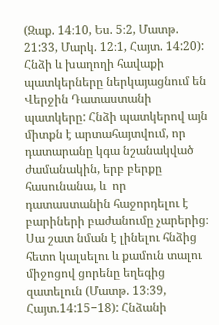(Զաք. 14։10, Ես. 5։2, Մատթ. 21:33, Մարկ. 12։1, Հայտ. 14:20): Հնձի և խաղողի հավաքի պատկերները ներկայացնում են Վերջին Դատաստանի պատկերը: Հնձի պատկերով այն միտքն է արտահայտվում, որ  դատարանը կգա նշանակված ժամանակին, երբ բերքը հասունանա, և  որ դատաստանին հաջորդելու է բարիների բաժանումը չարերից։ Սա շատ նման է լինելու հնձից հետո կալսելու և քամուն տալու միջոցով ցորենը եղեգից զատելուն (Մատթ. 13։39, Հայտ.14:15−18): Հնձանի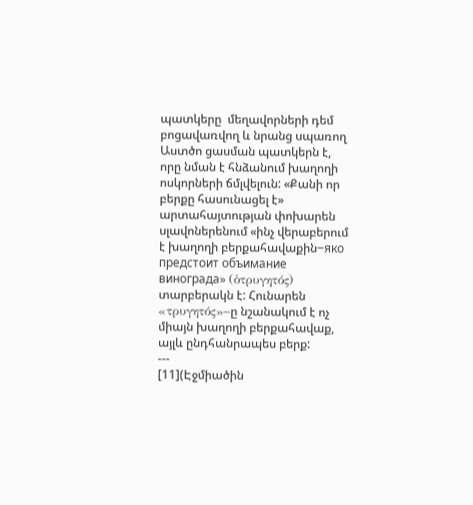պատկերը  մեղավորների դեմ բոցավառվող և նրանց սպառող Աստծո ցասման պատկերն է, որը նման է հնձանում խաղողի ոսկորների ճմլվելուն: «Քանի որ բերքը հասունացել է» արտահայտության փոխարեն սլավոներենում «ինչ վերաբերում է խաղողի բերքահավաքին−яко предстоит объимание винограда» (ὁτρυγητός) տարբերակն է: Հունարեն «τρυγητός»−ը նշանակում է ոչ միայն խաղողի բերքահավաք, այլև ընդհանրապես բերք:
---
[11](Էջմիածին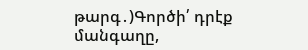թարգ․)Գործի՛ դրէք մանգաղը,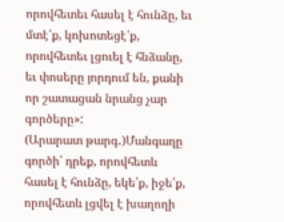որովհետեւ հասել է հունձը, եւ մտէ՛ք, կոխոտեցէ՛ք, որովհետեւ լցուել է հնձանը, եւ փոսերը յորդում են, քանի որ շատացան նրանց չար գործերը»:
(Արարատ թարգ․)Մանգաղը գործի՛ դրեք, որովհետև հասել է հունձը, եկե՛ք, իջե՛ք, որովհետև լցվել է խաղողի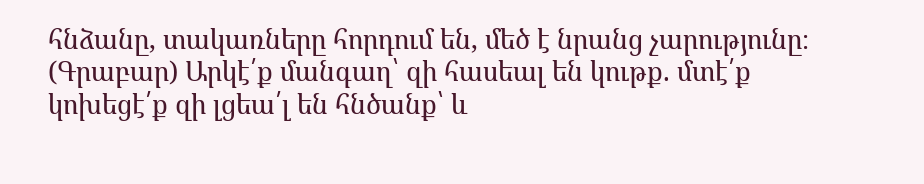հնձանը, տակառները հորդում են, մեծ է նրանց չարությունը։
(Գրաբար) Արկէ՛ք մանգաղ՝ զի հասեալ են կութք. մտէ՛ք կոխեցէ՛ք զի լցեա՛լ են հնծանք՝ և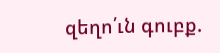զեղո՛ւն գուբք.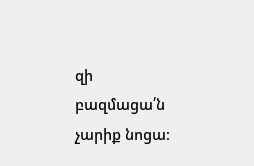զի բազմացա՛ն չարիք նոցա։